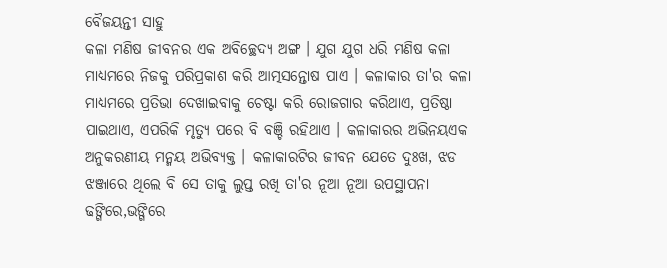ବୈଜୟନ୍ତୀ ସାହୁ
କଳା ମଣିଷ ଜୀବନର ଏକ ଅବିଚ୍ଛେଦ୍ଯ ଅଙ୍ଗ । ଯୁଗ ଯୁଗ ଧରି ମଣିଷ କଳା ମାଧ୍ୟମରେ ନିଜକୁ ପରିପ୍ରକାଶ କରି ଆତ୍ମସନ୍ତୋଷ ପାଏ । କଳାକାର ତା'ର କଳା ମାଧ୍ୟମରେ ପ୍ରତିଭା ଦେଖାଇବାକୁ ଚେଷ୍ଟା କରି ରୋଜଗାର କରିଥାଏ, ପ୍ରତିଷ୍ଠା ପାଇଥାଏ, ଏପରିକି ମୃତ୍ଯୁ ପରେ ବି ବଞ୍ଚି ରହିଥାଏ । କଳାକାରର ଅଭିନୟଏକ ଅନୁକରଣୀୟ ମନ୍ମୟ ଅଭିବ୍ୟକ୍ତ । କଳାକାରଟିର ଜୀବନ ଯେତେ ଦୁଃଖ, ଝଡ ଝଞ୍ଜାରେ ଥିଲେ ବି ସେ ତାକୁ ଲୁପ୍ତ ରଖି ତା'ର ନୂଆ ନୂଆ ଉପସ୍ଥାପନା ଢଙ୍ଗିରେ,ଭଙ୍ଗିରେ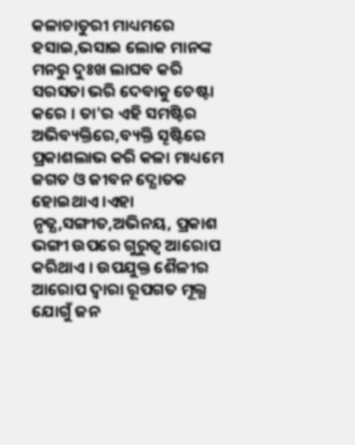କଳାଚାତୁରୀ ମାଧ୍ୟମରେ ହସାଇ,ଭସାଇ ଲୋକ ମାନଙ୍କ ମନରୁ ଦୁଃଖ ଲାଘବ କରି ସରସତା ଭରି ଦେବାକୁ ଚେଷ୍ଟା କରେ । ତା'ର ଏହି ସମଷ୍ଟିର ଅଭିବ୍ୟକ୍ତିରେ,ବ୍ୟକ୍ତି ସୄଷ୍ଟିରେ ପ୍ରକାଶଲାଭ କରି କଳା ମାଧ୍ୟମେ ଜଗତ ଓ ଜୀବନ ଦ୍ଯୋତକ ହୋଇଥାଏ ।ଏହା ନୃତ୍ଯ,ସଙ୍ଗୀତ,ଅଭିନୟ, ପ୍ରକାଶ ଭଙ୍ଗୀ ଉପରେ ଗୁରୁତ୍ବ ଆରୋପ କରିଥାଏ । ଉପଯୁକ୍ତ ଶୈଳୀର ଆରୋପ ଦ୍ବାରା ରୂପଗତ ମୂଲ୍ଯ ଯୋଗୁଁ ଜନ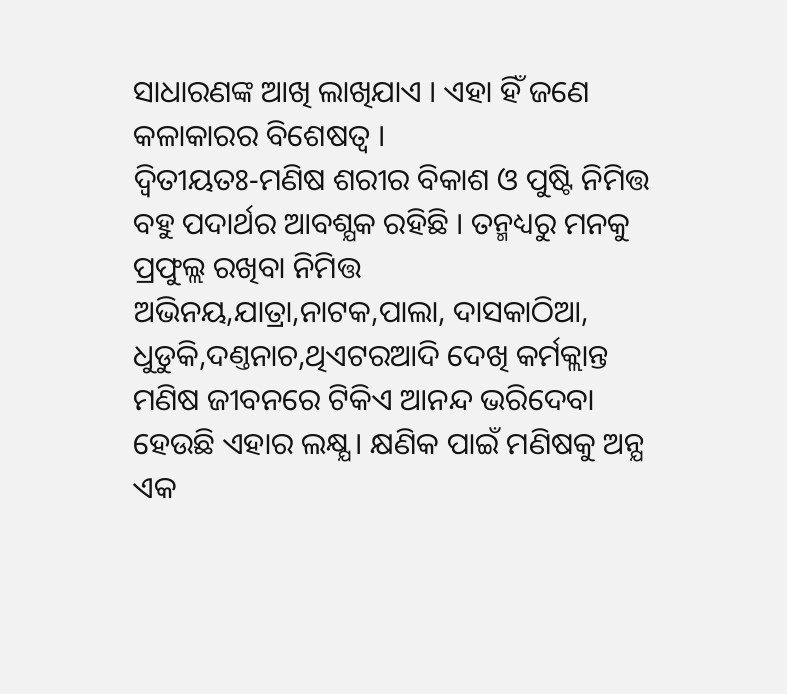ସାଧାରଣଙ୍କ ଆଖି ଲାଖିଯାଏ । ଏହା ହିଁ ଜଣେ କଳାକାରର ବିଶେଷତ୍ବ ।
ଦ୍ବିତୀୟତଃ‐ମଣିଷ ଶରୀର ବିକାଶ ଓ ପୁଷ୍ଟି ନିମିତ୍ତ ବହୁ ପଦାର୍ଥର ଆବଶ୍ଯକ ରହିଛି । ତନ୍ମଧ୍ୟରୁ ମନକୁ ପ୍ରଫୁଲ୍ଲ ରଖିବା ନିମିତ୍ତ ଅଭିନୟ,ଯାତ୍ରା,ନାଟକ,ପାଲା, ଦାସକାଠିଆ, ଧୁଡୁକି,ଦଣ୍ତନାଚ,ଥିଏଟରଆଦି ଦେଖି କର୍ମକ୍ଲାନ୍ତ ମଣିଷ ଜୀବନରେ ଟିକିଏ ଆନନ୍ଦ ଭରିଦେବା ହେଉଛି ଏହାର ଲକ୍ଷ୍ଯ । କ୍ଷଣିକ ପାଇଁ ମଣିଷକୁ ଅନ୍ଯ ଏକ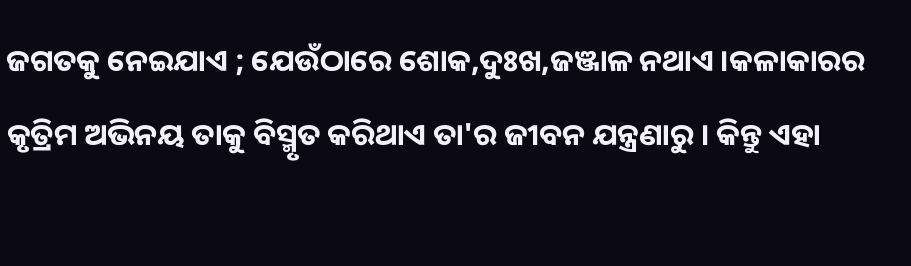ଜଗତକୁ ନେଇଯାଏ ; ଯେଉଁଠାରେ ଶୋକ,ଦୁଃଖ,ଜଞ୍ଜାଳ ନଥାଏ ।କଳାକାରର କୃତ୍ରିମ ଅଭିନୟ ତାକୁ ବିସ୍ମୃତ କରିଥାଏ ତା'ର ଜୀବନ ଯନ୍ତ୍ରଣାରୁ । କିନ୍ତୁ ଏହା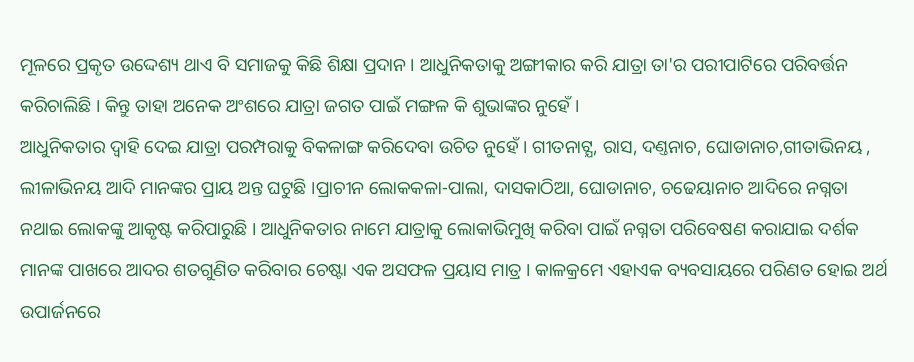ମୂଳରେ ପ୍ରକୃତ ଉଦ୍ଦେଶ୍ୟ ଥାଏ ବି ସମାଜକୁ କିଛି ଶିକ୍ଷା ପ୍ରଦାନ । ଆଧୁନିକତାକୁ ଅଙ୍ଗୀକାର କରି ଯାତ୍ରା ତା'ର ପରୀପାଟିରେ ପରିବର୍ତ୍ତନ କରିଚାଲିଛି । କିନ୍ତୁ ତାହା ଅନେକ ଅଂଶରେ ଯାତ୍ରା ଜଗତ ପାଇଁ ମଙ୍ଗଳ କି ଶୁଭାଙ୍କର ନୁହେଁ ।
ଆଧୁନିକତାର ଦ୍ବାହି ଦେଇ ଯାତ୍ରା ପରମ୍ପରାକୁ ବିକଳାଙ୍ଗ କରିଦେବା ଉଚିତ ନୁହେଁ । ଗୀତନାଟ୍ଯ, ରାସ, ଦଣ୍ତନାଚ, ଘୋଡାନାଚ,ଗୀତାଭିନୟ , ଲୀଳାଭିନୟ ଆଦି ମାନଙ୍କର ପ୍ରାୟ ଅନ୍ତ ଘଟୁଛି ।ପ୍ରାଚୀନ ଲୋକକଳା‐ପାଲା, ଦାସକାଠିଆ, ଘୋଡାନାଚ, ଚଢେୟାନାଚ ଆଦିରେ ନଗ୍ନତା ନଥାଇ ଲୋକଙ୍କୁ ଆକୃଷ୍ଟ କରିପାରୁଛି । ଆଧୁନିକତାର ନାମେ ଯାତ୍ରାକୁ ଲୋକାଭିମୁଖି କରିବା ପାଇଁ ନଗ୍ନତା ପରିବେଷଣ କରାଯାଇ ଦର୍ଶକ ମାନଙ୍କ ପାଖରେ ଆଦର ଶତଗୁଣିତ କରିବାର ଚେଷ୍ଟା ଏକ ଅସଫଳ ପ୍ରୟାସ ମାତ୍ର । କାଳକ୍ରମେ ଏହାଏକ ବ୍ୟବସାୟରେ ପରିଣତ ହୋଇ ଅର୍ଥ ଉପାର୍ଜନରେ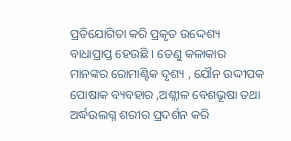ପ୍ରତିଯୋଗିତା କରି ପ୍ରକୃତ ଉଦ୍ଦେଶ୍ୟ ବାଧାପ୍ରାପ୍ତ ହେଉଛି । ତେଣୁ କଳାକାର ମାନଙ୍କର ରୋମାଣ୍ଟିକ ଦୃଶ୍ୟ , ଯୌନ ଉଦ୍ଦୀପକ ପୋଷାକ ବ୍ୟବହାର ,ଅଶ୍ଲୀଳ ବେଶଭୂଷା ତଥା ଅର୍ଦ୍ଧଉଲଗ୍ନ ଶରୀର ପ୍ରଦର୍ଶନ କରି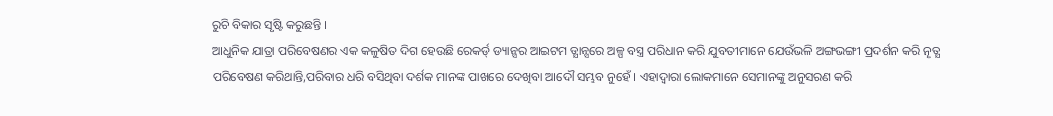ରୁଚି ବିକାର ସୃଷ୍ଟି କରୁଛନ୍ତି ।
ଆଧୁନିକ ଯାତ୍ରା ପରିବେଷଣର ଏକ କଳୁଷିତ ଦିଗ ହେଉଛି ରେକର୍ଡ୍ ଡ୍ୟାନ୍ସର ଆଇଟମ ଡ୍ଯାନ୍ସରେ ଅଳ୍ପ ବସ୍ତ୍ର ପରିଧାନ କରି ଯୁବତୀମାନେ ଯେଉଁଭଳି ଅଙ୍ଗଭଙ୍ଗୀ ପ୍ରଦର୍ଶନ କରି ନୄତ୍ଯ ପରିବେଷଣ କରିଥାନ୍ତି,ପରିବାର ଧରି ବସିଥିବା ଦର୍ଶକ ମାନଙ୍କ ପାଖରେ ଦେଖିବା ଆଦୌ ସମ୍ଭବ ନୁହେଁ । ଏହାଦ୍ବାରା ଲୋକମାନେ ସେମାନଙ୍କୁ ଅନୁସରଣ କରି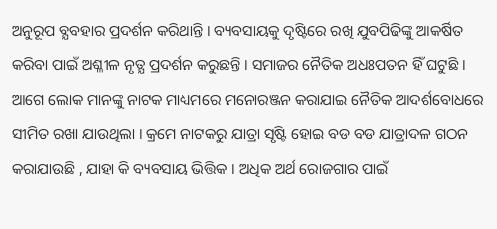ଅନୁରୂପ ବ୍ଯବହାର ପ୍ରଦର୍ଶନ କରିଥାନ୍ତି । ବ୍ୟବସାୟକୁ ଦୃଷ୍ଟିରେ ରଖି ଯୁବପିଢିଙ୍କୁ ଆକର୍ଷିତ କରିବା ପାଇଁ ଅଶ୍ଳୀଳ ନୃତ୍ଯ ପ୍ରଦର୍ଶନ କରୁଛନ୍ତି । ସମାଜର ନୈତିକ ଅଧଃପତନ ହିଁ ଘଟୁଛି । ଆଗେ ଲୋକ ମାନଙ୍କୁ ନାଟକ ମାଧ୍ୟମରେ ମନୋରଞ୍ଜନ କରାଯାଇ ନୈତିକ ଆଦର୍ଶବୋଧରେ ସୀମିତ ରଖା ଯାଉଥିଲା । କ୍ରମେ ନାଟକରୁ ଯାତ୍ରା ସୃଷ୍ଟି ହୋଇ ବଡ ବଡ ଯାତ୍ରାଦଳ ଗଠନ କରାଯାଉଛି , ଯାହା କି ବ୍ୟବସାୟ ଭିତ୍ତିକ । ଅଧିକ ଅର୍ଥ ରୋଜଗାର ପାଇଁ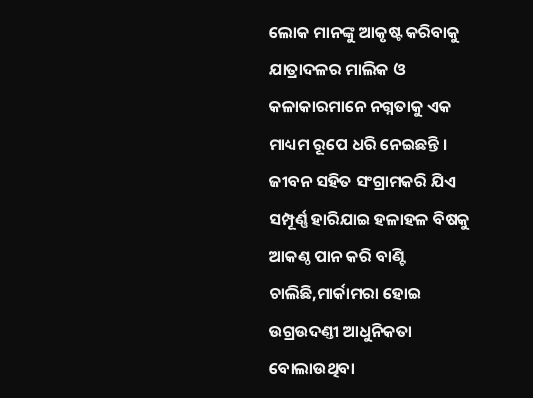ଲୋକ ମାନଙ୍କୁ ଆକୃଷ୍ଟ କରିବାକୁ ଯାତ୍ରାଦଳର ମାଲିକ ଓ କଳାକାରମାନେ ନଗ୍ନତାକୁ ଏକ ମାଧ୍ୟମ ରୂପେ ଧରି ନେଇଛନ୍ତି । ଜୀବନ ସହିତ ସଂଗ୍ରାମକରି ଯିଏ ସମ୍ପୂର୍ଣ୍ଣ ହାରିଯାଇ ହଳାହଳ ବିଷକୁ ଆକଣ୍ଠ ପାନ କରି ବାଣ୍ଟି ଚାଲିଛି,ମାର୍କାମରା ହୋଇ ଉଗ୍ରଉଦଣ୍ତୀ ଆଧୁନିକତା ବୋଲାଉଥିବା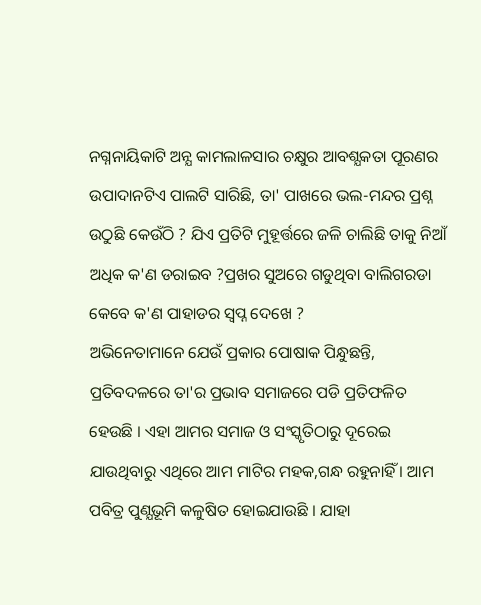ନଗ୍ନନାୟିକାଟି ଅନ୍ଯ କାମଲାଳସାର ଚକ୍ଷୁର ଆବଶ୍ଯକତା ପୂରଣର ଉପାଦାନଟିଏ ପାଲଟି ସାରିଛି, ତା' ପାଖରେ ଭଲ-ମନ୍ଦର ପ୍ରଶ୍ନ ଉଠୁଛି କେଉଁଠି ? ଯିଏ ପ୍ରତିଟି ମୁହୂର୍ତ୍ତରେ ଜଳି ଚାଲିଛି ତାକୁ ନିଆଁ ଅଧିକ କ'ଣ ଡରାଇବ ?ପ୍ରଖର ସୁଅରେ ଗଡୁଥିବା ବାଲିଗରଡା କେବେ କ'ଣ ପାହାଡର ସ୍ବପ୍ନ ଦେଖେ ?
ଅଭିନେତାମାନେ ଯେଉଁ ପ୍ରକାର ପୋଷାକ ପିନ୍ଧୁଛନ୍ତି, ପ୍ରତିବଦଳରେ ତା'ର ପ୍ରଭାବ ସମାଜରେ ପଡି ପ୍ରତିଫଳିତ ହେଉଛି । ଏହା ଆମର ସମାଜ ଓ ସଂସ୍କୃତିଠାରୁ ଦୂରେଇ ଯାଉଥିବାରୁ ଏଥିରେ ଆମ ମାଟିର ମହକ,ଗନ୍ଧ ରହୁନାହିଁ । ଆମ ପବିତ୍ର ପୁଣ୍ଯଭୂମି କଳୁଷିତ ହୋଇଯାଉଛି । ଯାହା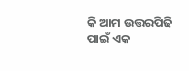କି ଆମ ଉତ୍ତରପିଢି ପାଇଁ ଏକ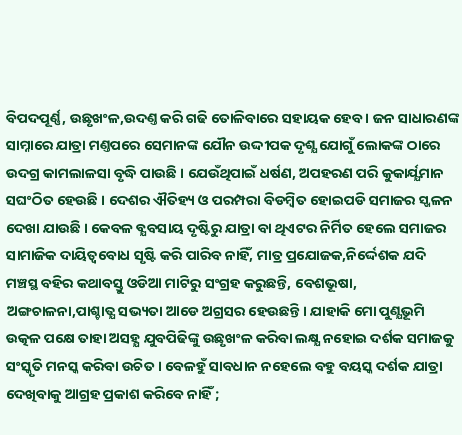ବିପଦପୂର୍ଣ୍ଣ, ଉଛୃଖଂଳ,ଉଦଣ୍ତ କରି ଗଢି ତୋଳିବାରେ ସହାୟକ ହେବ । ଜନ ସାଧାରଣଙ୍କ ସାମ୍ନାରେ ଯାତ୍ରା ମଣ୍ତପରେ ସେମାନଙ୍କ ଯୌନ ଉଦ୍ଦୀପକ ଦୃଶ୍ଯ ଯୋଗୁଁ ଲୋକଙ୍କ ଠାରେ ଉଦଗ୍ର କାମଲାଳସା ବୃଦ୍ଧି ପାଉଛି । ଯେଉଁଥିପାଇଁ ଧର୍ଷଣ, ଅପହରଣ ପରି କୁକାର୍ଯ୍ଯମାନ ସଘଂଠିତ ହେଉଛି । ଦେଶର ଐତିହ୍ୟ ଓ ପରମ୍ପରା ବିଡମ୍ବିତ ହୋଇପଡି ସମାଜର ସ୍ଖଳନ ଦେଖା ଯାଉଛି । କେବଳ ବ୍ଯବସାୟ ଦୃଷ୍ଟିରୁ ଯାତ୍ରା ବା ଥିଏଟର ନିର୍ମିତ ହେଲେ ସମାଜର ସାମାଜିକ ଦାୟିତ୍ବବୋଧ ସୃଷ୍ଟି କରି ପାରିବ ନାହିଁ, ମାତ୍ର ପ୍ରଯୋଜକ,ନିର୍ଦ୍ଦେଶକ ଯଦି ମଞ୍ଚସ୍ଥ ବହିର କଥାବସ୍ତୁ ଓଡିଆ ମାଟିରୁ ସଂଗ୍ରହ କରୁଛନ୍ତି, ବେଶଭୂଷା, ଅଙ୍ଗଚାଳନା,ପାଶ୍ଚାତ୍ଯ ସଭ୍ୟତା ଆଡେ ଅଗ୍ରସର ହେଉଛନ୍ତି । ଯାହାକି ମୋ ପୁଣ୍ଯଭୂମି ଉତ୍କଳ ପକ୍ଷେ ତାହା ଅସହ୍ଯ ଯୁବପିଢିଙ୍କୁ ଉଛୃଖଂଳ କରିବା ଲକ୍ଷ୍ଯ ନହୋଇ ଦର୍ଶକ ସମାଜକୁ ସଂସ୍କୃତି ମନସ୍କ କରିବା ଉଚିତ । ବେଳହୁଁ ସାବଧାନ ନହେଲେ ବହୁ ବୟସ୍କ ଦର୍ଶକ ଯାତ୍ରା ଦେଖିବାକୁ ଆଗ୍ରହ ପ୍ରକାଶ କରିବେ ନାହିଁ ;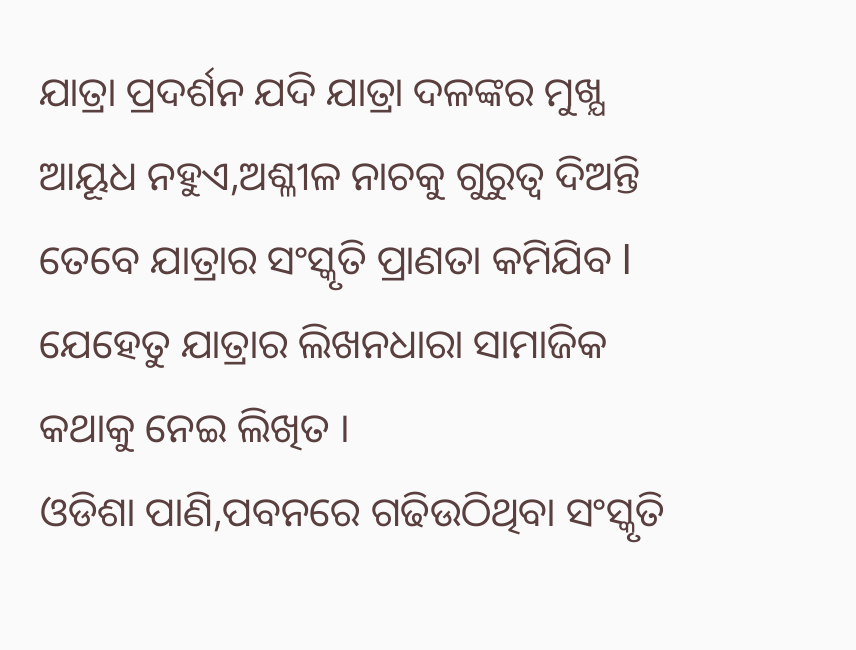ଯାତ୍ରା ପ୍ରଦର୍ଶନ ଯଦି ଯାତ୍ରା ଦଳଙ୍କର ମୁଖ୍ଯ ଆୟୂଧ ନହୁଏ,ଅଶ୍ଳୀଳ ନାଚକୁ ଗୁରୁତ୍ବ ଦିଅନ୍ତି ତେବେ ଯାତ୍ରାର ସଂସ୍କୃତି ପ୍ରାଣତା କମିଯିବ l ଯେହେତୁ ଯାତ୍ରାର ଲିଖନଧାରା ସାମାଜିକ କଥାକୁ ନେଇ ଲିଖିତ ।
ଓଡିଶା ପାଣି,ପବନରେ ଗଢିଉଠିଥିବା ସଂସ୍କୃତି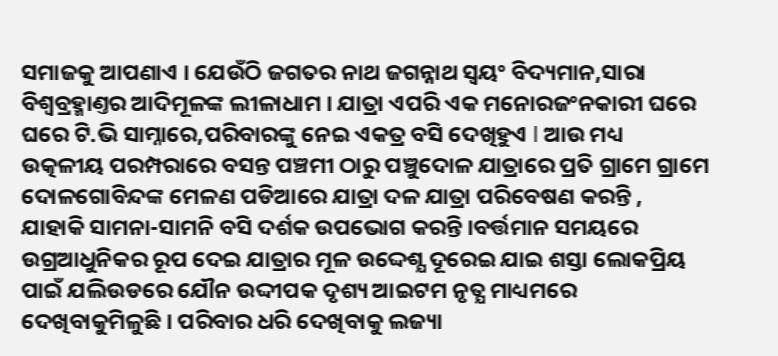ସମାଜକୁ ଆପଣାଏ । ଯେଉଁଠି ଜଗତର ନାଥ ଜଗନ୍ନାଥ ସ୍ବୟଂ ବିଦ୍ୟମାନ,ସାରା ବିଶ୍ବବ୍ରହ୍ମାଣ୍ତର ଆଦିମୂଳଙ୍କ ଲୀଳାଧାମ । ଯାତ୍ରା ଏପରି ଏକ ମନୋରଜଂନକାରୀ ଘରେ ଘରେ ଟି.ଭି ସାମ୍ନାରେ,ପରିବାରଙ୍କୁ ନେଇ ଏକତ୍ର ବସି ଦେଖିହୁଏ l ଆଉ ମଧ୍ୟ ଉତ୍କଳୀୟ ପରମ୍ପରାରେ ବସନ୍ତ ପଞ୍ଚମୀ ଠାରୁ ପଞ୍ଚୁଦୋଳ ଯାତ୍ରାରେ ପ୍ରତି ଗ୍ରାମେ ଗ୍ରାମେ ଦୋଳଗୋବିନ୍ଦଙ୍କ ମେଳଣ ପଡିଆରେ ଯାତ୍ରା ଦଳ ଯାତ୍ରା ପରିବେଷଣ କରନ୍ତି , ଯାହାକି ସାମନା-ସାମନି ବସି ଦର୍ଶକ ଉପଭୋଗ କରନ୍ତି ।ବର୍ତ୍ତମାନ ସମୟରେ ଉଗ୍ରଆଧୁନିକର ରୂପ ଦେଇ ଯାତ୍ରାର ମୂଳ ଉଦ୍ଦେଶ୍ଯ ଦୂରେଇ ଯାଇ ଶସ୍ତା ଲୋକପ୍ରିୟ ପାଇଁ ଯଲିଉଡରେ ଯୌନ ଉଦ୍ଦୀପକ ଦୃଶ୍ୟ ଆଇଟମ ନୃତ୍ଯ ମାଧ୍ୟମରେ ଦେଖିବାକୁମିଳୁଛି । ପରିବାର ଧରି ଦେଖିବାକୁ ଲଜ୍ୟା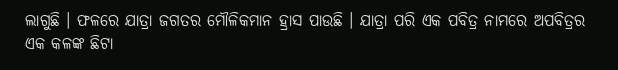ଲାଗୁଛି । ଫଳରେ ଯାତ୍ରା ଜଗତର ମୌଳିକମାନ ହ୍ରାସ ପାଉଛି । ଯାତ୍ରା ପରି ଏକ ପବିତ୍ର ନାମରେ ଅପବିତ୍ରର ଏକ କଳଙ୍କ ଛିଟା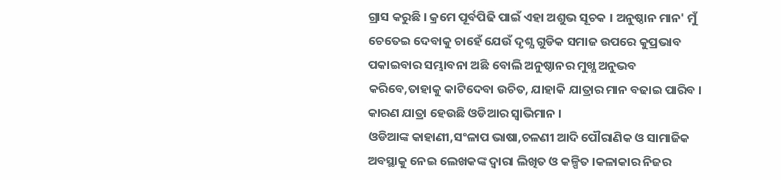ଗ୍ରାସ କରୁଛି । କ୍ରମେ ପୂର୍ବପିଢି ପାଇଁ ଏହା ଅଶୁଭ ସୂଚକ । ଅନୁଷ୍ଠାନ ମାନ' ମୁଁ ଚେତେଇ ଦେବାକୁ ଚାହେଁ ଯେଉଁ ଦୃଶ୍ଯ ଗୁଡିକ ସମାଜ ଉପରେ କୁପ୍ରଭାବ ପକାଇବାର ସମ୍ଭାବନା ଅଛି ବୋଲି ଅନୁଷ୍ଠାନର ମୁଖ୍ଯ ଅନୁଭବ କରିବେ,ତାହାକୁ କାଟିଦେବା ଉଚିତ, ଯାହାକି ଯାତ୍ରାର ମାନ ବଢାଇ ପାରିବ । କାରଣ ଯାତ୍ରା ହେଉଛି ଓଡିଆର ସ୍ବାଭିମାନ ।
ଓଡିଆଙ୍କ କାହାଣୀ,ସଂଳାପ ଭାଷା,ଚଳଣୀ ଆଦି ପୌରାଣିକ ଓ ସାମାଜିକ ଅବସ୍ଥାକୁ ନେଇ ଲେଖକଙ୍କ ଦ୍ବାରା ଲିଖିତ ଓ କଳ୍ପିତ ।କଳାକାର ନିଜର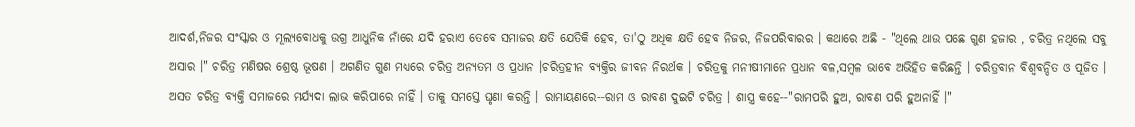ଆଦର୍ଶ,ନିଜର ସଂସ୍କାର ଓ ମୂଲ୍ଯବୋଧକୁ ଉଗ୍ର ଆଧୁନିକ ନାଁରେ ଯଦି ହରାଏ ତେବେ ସମାଜର କ୍ଷତି ଯେତିକି ହେବ, ତା'ଠୁ ଅଧିକ କ୍ଷତି ହେବ ନିଜର, ନିଜପରିବାରର । କଥାରେ ଅଛି ‐ "ଥିଲେ ଥାଉ ପଛେ ଗୁଣ ହଜାର , ଚରିତ୍ର ନଥିଲେ ସବୁ ଅସାର ।" ଚରିତ୍ର ମଣିଷର ଶ୍ରେଷ୍ଠ ଭୂଷଣ । ଅଗଣିତ ଗୁଣ ମଧ୍ୟରେ ଚରିତ୍ର ଅନ୍ୟତମ ଓ ପ୍ରଧାନ ।ଚରିତ୍ରହୀନ ବ୍ଯକ୍ତିର ଜୀବନ ନିରର୍ଥକ । ଚରିତ୍ରକୁ ମନୀଷୀମାନେ ପ୍ରଧାନ ବଳ,ସମ୍ବଳ ଭାବେ ଅଭିହିତ କରିଛନ୍ତି । ଚରିତ୍ରବାନ ବିଶ୍ବବନ୍ଦିତ ଓ ପୂଜିତ । ଅସତ ଚରିତ୍ର ବ୍ୟକ୍ତି ସମାଜରେ ମର୍ଯ୍ଯଦା ଲାଭ କରିପାରେ ନାହିଁ । ତାକୁ ସମସ୍ତେ ଘୃଣା କରନ୍ତି । ରାମାୟଣରେ‐‐ରାମ ଓ ରାବଣ ଦୁଇଟି ଚରିତ୍ର । ଶାସ୍ତ୍ର କହେ‐‐"ରାମପରି ହୁଅ, ରାବଣ ପରି ହୁଅନାହିଁ ।"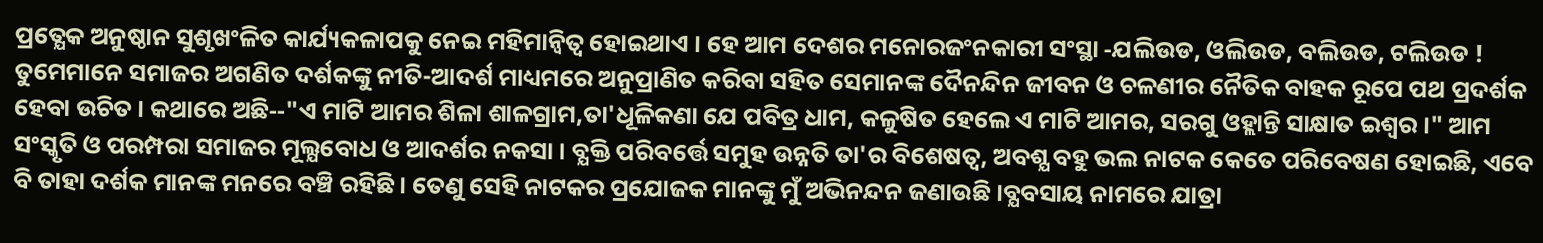ପ୍ରତ୍ଯେକ ଅନୁଷ୍ଠାନ ସୁଶୃଖଂଳିତ କାର୍ଯ୍ୟକଳାପକୁ ନେଇ ମହିମାନ୍ବିତ୍ବ ହୋଇଥାଏ । ହେ ଆମ ଦେଶର ମନୋରଜଂନକାରୀ ସଂସ୍ଥା ‐ଯଲିଉଡ, ଓଲିଉଡ, ବଲିଉଡ, ଟଲିଉଡ ! ତୁମେମାନେ ସମାଜର ଅଗଣିତ ଦର୍ଶକଙ୍କୁ ନୀତି-ଆଦର୍ଶ ମାଧ୍ୟମରେ ଅନୁପ୍ରାଣିତ କରିବା ସହିତ ସେମାନଙ୍କ ଦୈନନ୍ଦିନ ଜୀବନ ଓ ଚଳଣୀର ନୈତିକ ବାହକ ରୂପେ ପଥ ପ୍ରଦର୍ଶକ ହେବା ଉଚିତ । କଥାରେ ଅଛି‐‐"ଏ ମାଟି ଆମର ଶିଳା ଶାଳଗ୍ରାମ,ତା'ଧୂଳିକଣା ଯେ ପବିତ୍ର ଧାମ, କଳୁଷିତ ହେଲେ ଏ ମାଟି ଆମର, ସରଗୁ ଓହ୍ଲାନ୍ତି ସାକ୍ଷାତ ଇଶ୍ବର ।" ଆମ ସଂସ୍କୃତି ଓ ପରମ୍ପରା ସମାଜର ମୂଲ୍ଯବୋଧ ଓ ଆଦର୍ଶର ନକସା । ବ୍ଯକ୍ତି ପରିବର୍ତ୍ତେ ସମୁହ ଉନ୍ନତି ତା'ର ବିଶେଷତ୍ବ, ଅବଶ୍ଯ ବହୁ ଭଲ ନାଟକ କେତେ ପରିବେଷଣ ହୋଇଛି, ଏବେ ବି ତାହା ଦର୍ଶକ ମାନଙ୍କ ମନରେ ବଞ୍ଚି ରହିଛି । ତେଣୁ ସେହି ନାଟକର ପ୍ରଯୋଜକ ମାନଙ୍କୁ ମୁଁ ଅଭିନନ୍ଦନ ଜଣାଉଛି ।ବ୍ଯବସାୟ ନାମରେ ଯାତ୍ରା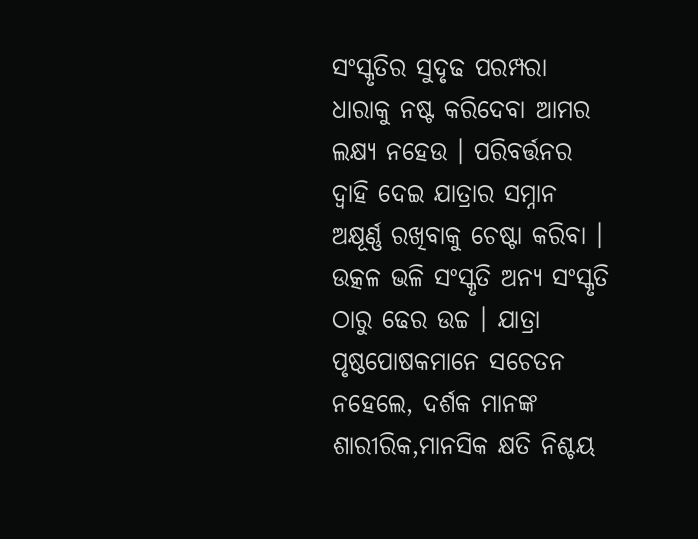ସଂସ୍କୃତିର ସୁଦୃଢ ପରମ୍ପରା ଧାରାକୁ ନଷ୍ଟ କରିଦେବା ଆମର ଲକ୍ଷ୍ଯ ନହେଉ । ପରିବର୍ତ୍ତନର ଦ୍ବାହି ଦେଇ ଯାତ୍ରାର ସମ୍ନାନ ଅକ୍ଷୂର୍ଣ୍ଣ ରଖିବାକୁ ଚେଷ୍ଟା କରିବା ।
ଉତ୍କଳ ଭଳି ସଂସ୍କୃତି ଅନ୍ଯ ସଂସ୍କୃତି ଠାରୁ ଢେର ଉଚ୍ଚ । ଯାତ୍ରା ପୃଷ୍ଠପୋଷକମାନେ ସଚେତନ ନହେଲେ, ଦର୍ଶକ ମାନଙ୍କ ଶାରୀରିକ,ମାନସିକ କ୍ଷତି ନିଶ୍ଚୟ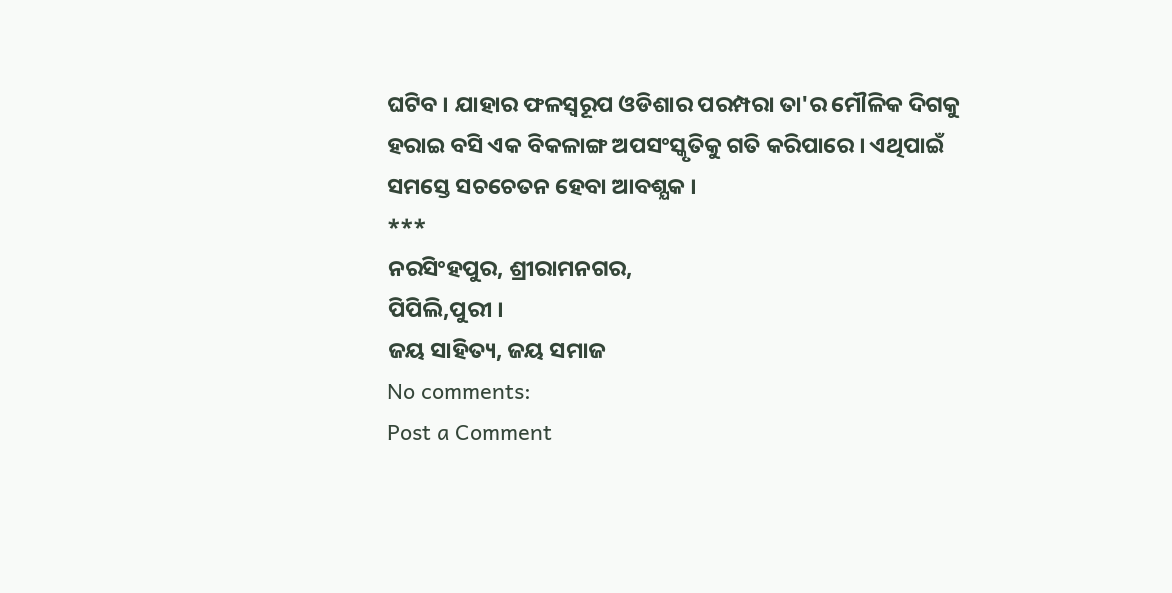ଘଟିବ । ଯାହାର ଫଳସ୍ବରୂପ ଓଡିଶାର ପରମ୍ପରା ତା'ର ମୌଳିକ ଦିଗକୁ ହରାଇ ବସି ଏକ ବିକଳାଙ୍ଗ ଅପସଂସ୍କୃତିକୁ ଗତି କରିପାରେ । ଏଥିପାଇଁ ସମସ୍ତେ ସଚଚେତନ ହେବା ଆବଶ୍ଯକ ।
***
ନରସିଂହପୁର, ଶ୍ରୀରାମନଗର,
ପିପିଲି,ପୁରୀ ।
ଜୟ ସାହିତ୍ୟ, ଜୟ ସମାଜ
No comments:
Post a Comment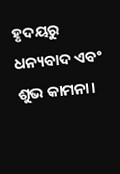ହୃଦୟରୁ ଧନ୍ୟବାଦ ଏବଂ ଶୁଭ କାମନା।